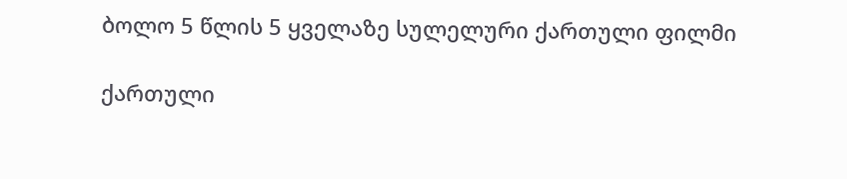ბოლო 5 წლის 5 ყველაზე სულელური ქართული ფილმი

ქართული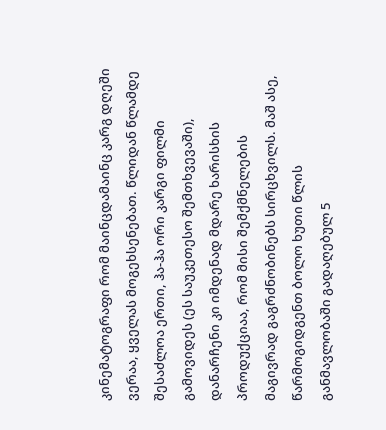კინემატოგრაფი რომ მაინცდამაინც კარგ დღეში ვერაა, ყველას მოგეხსენებათ. წლიდან წლამდე შესაძლოა ერთი, ჰა-ჰა ორი კარგი ფილმი გამოვიდეს (ეს საუკეთესო შემთხვევაში), დანარჩენი კი იმდენად მდარე ხარისხის პროდუქციაა, რომ მისი შემქმნელების მაგივრად გაგრძნობინებს სირცხვილს. მაშ ასე, წარმოგიდგენთ ბოლო ხუთი წლის განმავლობაში გადაღებულ 5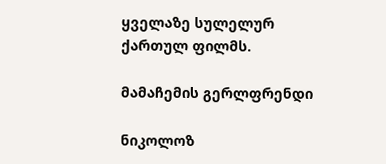ყველაზე სულელურ ქართულ ფილმს.

მამაჩემის გერლფრენდი

ნიკოლოზ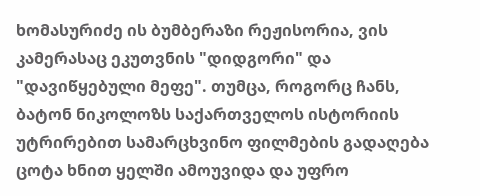ხომასურიძე ის ბუმბერაზი რეჟისორია, ვის კამერასაც ეკუთვნის "დიდგორი" და "დავიწყებული მეფე". თუმცა, როგორც ჩანს, ბატონ ნიკოლოზს საქართველოს ისტორიის უტრირებით სამარცხვინო ფილმების გადაღება ცოტა ხნით ყელში ამოუვიდა და უფრო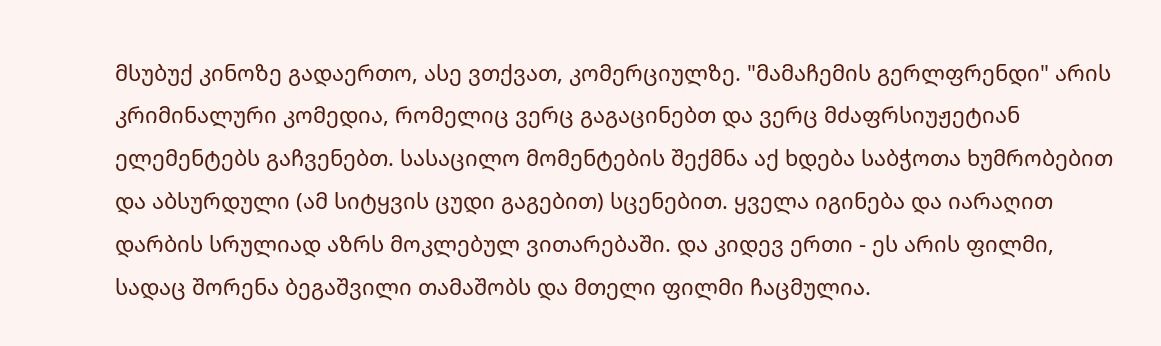მსუბუქ კინოზე გადაერთო, ასე ვთქვათ, კომერციულზე. "მამაჩემის გერლფრენდი" არის კრიმინალური კომედია, რომელიც ვერც გაგაცინებთ და ვერც მძაფრსიუჟეტიან ელემენტებს გაჩვენებთ. სასაცილო მომენტების შექმნა აქ ხდება საბჭოთა ხუმრობებით და აბსურდული (ამ სიტყვის ცუდი გაგებით) სცენებით. ყველა იგინება და იარაღით დარბის სრულიად აზრს მოკლებულ ვითარებაში. და კიდევ ერთი - ეს არის ფილმი, სადაც შორენა ბეგაშვილი თამაშობს და მთელი ფილმი ჩაცმულია.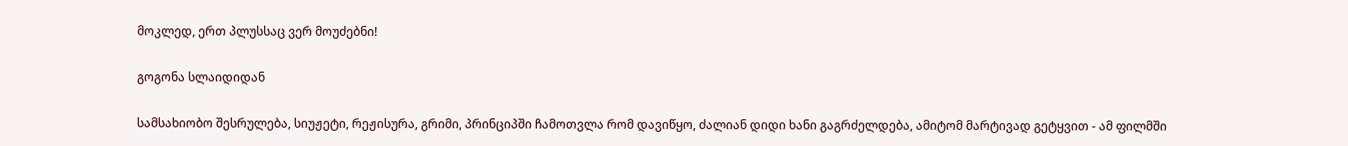მოკლედ, ერთ პლუსსაც ვერ მოუძებნი!

გოგონა სლაიდიდან

სამსახიობო შესრულება, სიუჟეტი, რეჟისურა, გრიმი, პრინციპში ჩამოთვლა რომ დავიწყო, ძალიან დიდი ხანი გაგრძელდება, ამიტომ მარტივად გეტყვით - ამ ფილმში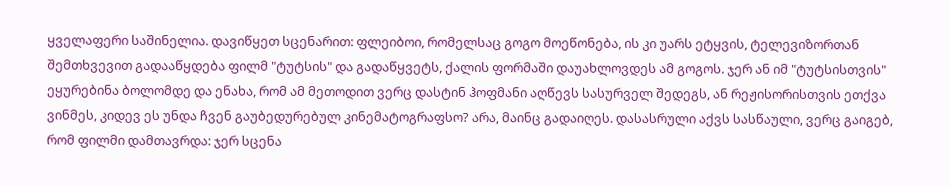ყველაფერი საშინელია. დავიწყეთ სცენარით: ფლეიბოი, რომელსაც გოგო მოეწონება, ის კი უარს ეტყვის, ტელევიზორთან შემთხვევით გადააწყდება ფილმ "ტუტსის" და გადაწყვეტს, ქალის ფორმაში დაუახლოვდეს ამ გოგოს. ჯერ ან იმ "ტუტსისთვის" ეყურებინა ბოლომდე და ენახა, რომ ამ მეთოდით ვერც დასტინ ჰოფმანი აღწევს სასურველ შედეგს, ან რეჟისორისთვის ეთქვა ვინმეს, კიდევ ეს უნდა ჩვენ გაუბედურებულ კინემატოგრაფსო? არა, მაინც გადაიღეს. დასასრული აქვს სასწაული, ვერც გაიგებ, რომ ფილმი დამთავრდა: ჯერ სცენა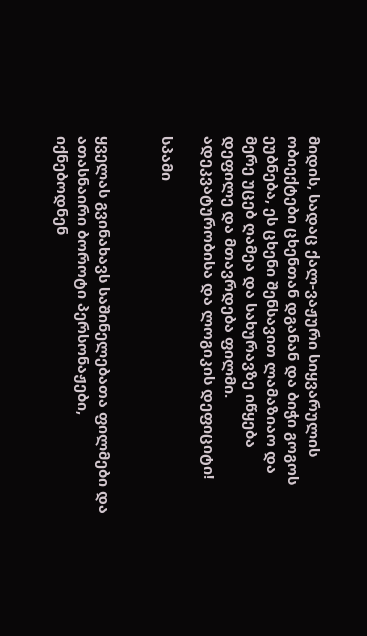მიდის, სადაც ქალ-ვაჟური სიყვარულის ობიექტები ცხენთან დგანან და ბიჭი გოგოს ეუბნება, ეს ცხენი შენსავით ლამაზიაო და მერე უცებ ღამეა და სახურავზე იწყება დეფილე და მთავრდება ფილმი. ადეკვატურობისა და ლოგიკის დეფიციტი!

სპამი


ყველას გვინახავს საშინელებათა ფილმები და ათასნაირი ბოროტი პერსონაჟები, იქნებოდნენ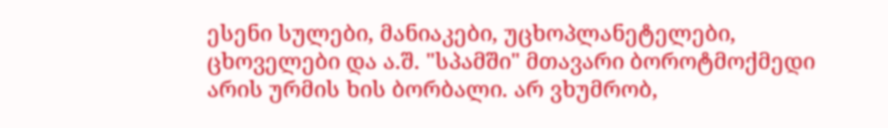ესენი სულები, მანიაკები, უცხოპლანეტელები, ცხოველები და ა.შ. "სპამში" მთავარი ბოროტმოქმედი არის ურმის ხის ბორბალი. არ ვხუმრობ,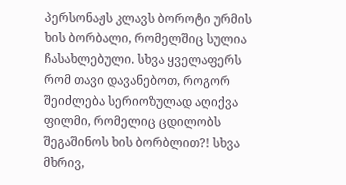პერსონაჟს კლავს ბოროტი ურმის ხის ბორბალი, რომელშიც სულია ჩასახლებული. სხვა ყველაფერს რომ თავი დავანებოთ, როგორ შეიძლება სერიოზულად აღიქვა ფილმი, რომელიც ცდილობს შეგაშინოს ხის ბორბლით?! სხვა მხრივ,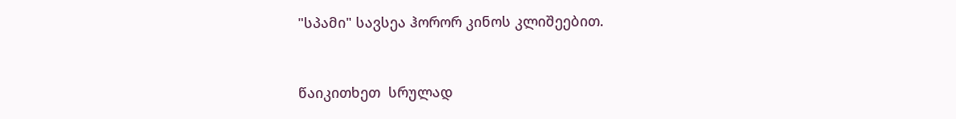"სპამი" სავსეა ჰორორ კინოს კლიშეებით.


წაიკითხეთ  სრულად